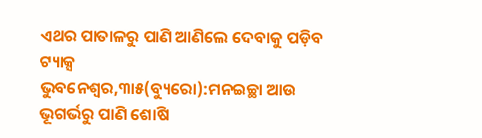ଏଥର ପାତାଳରୁ ପାଣି ଆଣିଲେ ଦେବାକୁ ପଡ଼ିବ ଟ୍ୟାକ୍ସ
ଭୁବନେଶ୍ୱର,୩ା୫(ବ୍ୟୁରୋ):ମନଇଚ୍ଛା ଆଉ ଭୂଗର୍ଭରୁ ପାଣି ଶୋଷି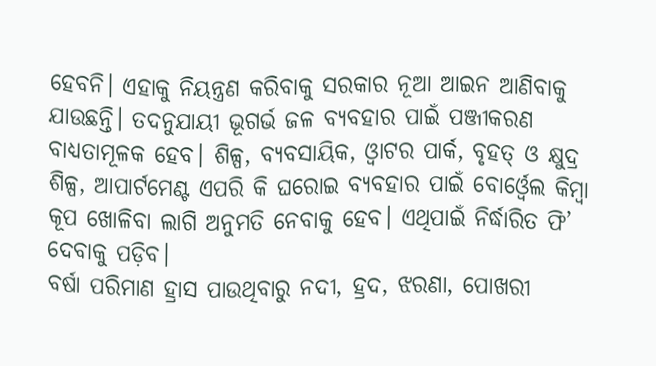ହେବନି। ଏହାକୁ ନିୟନ୍ତ୍ରଣ କରିବାକୁ ସରକାର ନୂଆ ଆଇନ ଆଣିବାକୁ ଯାଉଛନ୍ତି। ତଦନୁଯାୟୀ ଭୂଗର୍ଭ ଜଳ ବ୍ୟବହାର ପାଇଁ ପଞ୍ଜୀକରଣ ବାଧ୍ୟତାମୂଳକ ହେବ। ଶିଳ୍ପ, ବ୍ୟବସାୟିକ, ଓ୍ବାଟର ପାର୍କ, ବୃହତ୍ ଓ କ୍ଷୁଦ୍ର ଶିଳ୍ପ, ଆପାର୍ଟମେଣ୍ଟ ଏପରି କି ଘରୋଇ ବ୍ୟବହାର ପାଇଁ ବୋର୍ଓ୍ବେଲ କିମ୍ବା କୂପ ଖୋଳିବା ଲାଗି ଅନୁମତି ନେବାକୁ ହେବ। ଏଥିପାଇଁ ନିର୍ଦ୍ଧାରିତ ଫି’ ଦେବାକୁ ପଡ଼ିବ।
ବର୍ଷା ପରିମାଣ ହ୍ରାସ ପାଉଥିବାରୁ ନଦୀ, ହ୍ରଦ, ଝରଣା, ପୋଖରୀ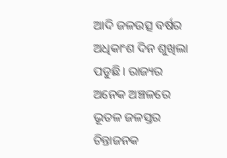ଆଦି ଜଳଉତ୍ସ ବର୍ଷର ଅଧିକାଂଶ ଦିନ ଶୁଖିଲା ପଡୁଛି। ରାଜ୍ୟର ଅନେକ ଅଞ୍ଚଳରେ ଭୂତଳ ଜଳସ୍ତର ଚିନ୍ତାଜନକ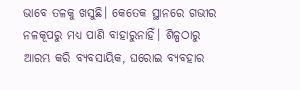ଭାବେ ତଳକୁ ଖସୁଛି। କେତେକ ସ୍ଥାନରେ ଗଭୀର ନଳକୂପରୁ ମଧ୍ୟ ପାଣି ବାହାରୁନାହିଁ। ଶିଳ୍ପଠାରୁ ଆରମ୍ଭ କରି ବ୍ୟବସାୟିକ, ଘରୋଇ ବ୍ୟବହାର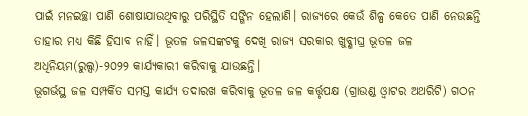ପାଇଁ ମନଇଚ୍ଛା ପାଣି ଶୋଷାଯାଉଥିବାରୁ ପରିସ୍ଥିତି ସଙ୍ଗିନ ହେଲାଣି। ରାଜ୍ୟରେ କେଉଁ ଶିଳ୍ପ କେତେ ପାଣି ନେଉଛନ୍ତି ତାହାର ମଧ୍ୟ କିଛି ହିସାବ ନାହିଁ। ଭୂତଳ ଜଳସଙ୍କଟକୁ ଦେଖି ରାଜ୍ୟ ସରକାର ଖୁବ୍ଶୀଘ୍ର ଭୂତଳ ଜଳ ଅଧିନିୟମ(ରୁଲ୍ସ)-୨୦୨୨ କାର୍ଯ୍ୟକାରୀ କରିବାକୁ ଯାଉଛନ୍ତି।
ଭୂଗର୍ଭସ୍ଥ ଜଳ ସମ୍ପର୍କିତ ସମସ୍ତ କାର୍ଯ୍ୟ ତଦାରଖ କରିବାକୁ ଭୂତଳ ଜଳ କର୍ତ୍ତୃପକ୍ଷ (ଗ୍ରାଉଣ୍ଡ ଓ୍ବାଟର ଅଥରିଟି) ଗଠନ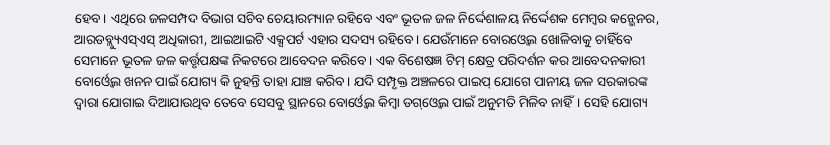ହେବ। ଏଥିରେ ଜଳସମ୍ପଦ ବିଭାଗ ସଚିବ ଚେୟାରମ୍ୟାନ ରହିବେ ଏବଂ ଭୂତଳ ଜଳ ନିର୍ଦ୍ଦେଶାଳୟ ନିର୍ଦ୍ଦେଶକ ମେମ୍ବର କନ୍ଭେନର, ଆରଡବ୍ଲ୍ୟୁଏସ୍ଏସ୍ ଅଧିକାରୀ, ଆଇଆଇଟି ଏକ୍ସପର୍ଟ ଏହାର ସଦସ୍ୟ ରହିବେ। ଯେଉଁମାନେ ବୋରଓ୍ବେଲ ଖୋଳିବାକୁ ଚାହିଁବେ ସେମାନେ ଭୂତଳ ଜଳ କର୍ତ୍ତୃପକ୍ଷଙ୍କ ନିକଟରେ ଆବେଦନ କରିବେ। ଏକ ବିଶେଷଜ୍ଞ ଟିମ୍ କ୍ଷେତ୍ର ପରିଦର୍ଶନ କର ଆବେଦନକାରୀ ବୋର୍ଓ୍ବେଲ ଖନନ ପାଇଁ ଯୋଗ୍ୟ କି ନୁହନ୍ତି ତାହା ଯାଞ୍ଚ କରିବ। ଯଦି ସମ୍ପୃକ୍ତ ଅଞ୍ଚଳରେ ପାଇପ୍ ଯୋଗେ ପାନୀୟ ଜଳ ସରକାରଙ୍କ ଦ୍ୱାରା ଯୋଗାଇ ଦିଆଯାଉଥିବ ତେବେ ସେସବୁ ସ୍ଥାନରେ ବୋର୍ଓ୍ବେଲ କିମ୍ବା ଡଗ୍ଓ୍ବେଲ ପାଇଁ ଅନୁମତି ମିଳିବ ନାହିଁ। ସେହି ଯୋଗ୍ୟ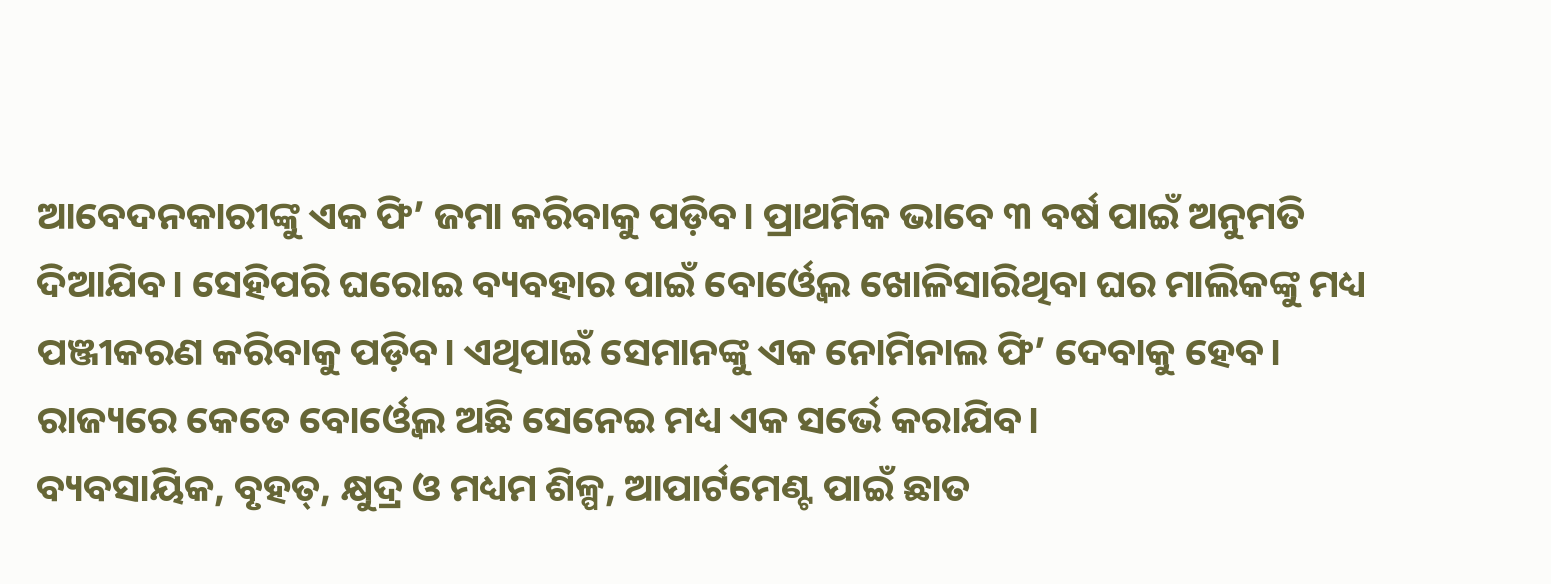ଆବେଦନକାରୀଙ୍କୁ ଏକ ଫି’ ଜମା କରିବାକୁ ପଡ଼ିବ। ପ୍ରାଥମିକ ଭାବେ ୩ ବର୍ଷ ପାଇଁ ଅନୁମତି ଦିଆଯିବ। ସେହିପରି ଘରୋଇ ବ୍ୟବହାର ପାଇଁ ବୋର୍ଓ୍ବେଲ ଖୋଳିସାରିଥିବା ଘର ମାଲିକଙ୍କୁ ମଧ୍ୟ ପଞ୍ଜୀକରଣ କରିବାକୁ ପଡ଼ିବ। ଏଥିପାଇଁ ସେମାନଙ୍କୁ ଏକ ନୋମିନାଲ ଫି’ ଦେବାକୁ ହେବ। ରାଜ୍ୟରେ କେତେ ବୋର୍ଓ୍ବେଲ ଅଛି ସେନେଇ ମଧ୍ୟ ଏକ ସର୍ଭେ କରାଯିବ।
ବ୍ୟବସାୟିକ, ବୃହତ୍, କ୍ଷୁଦ୍ର ଓ ମଧ୍ୟମ ଶିଳ୍ପ, ଆପାର୍ଟମେଣ୍ଟ ପାଇଁ ଛାତ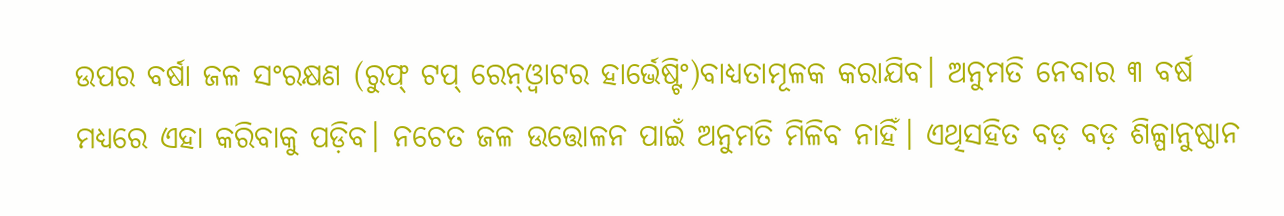ଉପର ବର୍ଷା ଜଳ ସଂରକ୍ଷଣ (ରୁଫ୍ ଟପ୍ ରେନ୍ଓ୍ବାଟର ହାର୍ଭେଷ୍ଟିଂ)ବାଧ୍ୟତାମୂଳକ କରାଯିବ। ଅନୁମତି ନେବାର ୩ ବର୍ଷ ମଧ୍ୟରେ ଏହା କରିବାକୁ ପଡ଼ିବ। ନଚେତ ଜଳ ଉତ୍ତୋଳନ ପାଇଁ ଅନୁମତି ମିଳିବ ନାହିଁ। ଏଥିସହିତ ବଡ଼ ବଡ଼ ଶିଳ୍ପାନୁଷ୍ଠାନ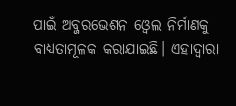ପାଇଁ ଅବ୍ଜରଭେଶନ ଓ୍ବେଲ ନିର୍ମାଣକୁ ବାଧ୍ୟତାମୂଳକ କରାଯାଇଛି। ଏହାଦ୍ୱାରା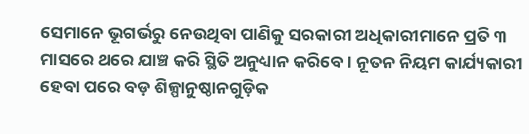ସେମାନେ ଭୂଗର୍ଭରୁ ନେଉଥିବା ପାଣିକୁ ସରକାରୀ ଅଧିକାରୀମାନେ ପ୍ରତି ୩ ମାସରେ ଥରେ ଯାଞ୍ଚ କରି ସ୍ଥିତି ଅନୁଧ୍ୟାନ କରିବେ। ନୂତନ ନିୟମ କାର୍ଯ୍ୟକାରୀ ହେବା ପରେ ବଡ଼ ଶିଳ୍ପାନୁଷ୍ଠାନଗୁଡ଼ିକ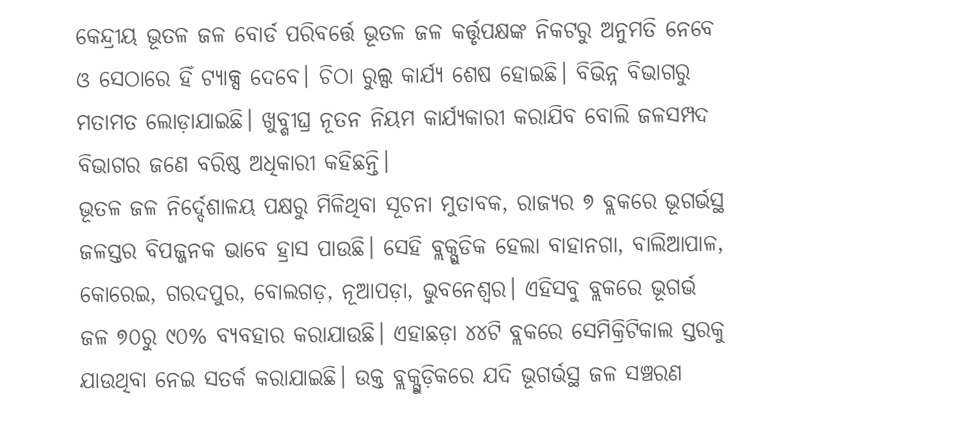କେନ୍ଦ୍ରୀୟ ଭୂତଳ ଜଳ ବୋର୍ଡ ପରିବର୍ତ୍ତେ ଭୂତଳ ଜଳ କର୍ତ୍ତୃପକ୍ଷଙ୍କ ନିକଟରୁ ଅନୁମତି ନେବେ ଓ ସେଠାରେ ହିଁ ଟ୍ୟାକ୍ସ ଦେବେ। ଚିଠା ରୁଲ୍ସ କାର୍ଯ୍ୟ ଶେଷ ହୋଇଛି। ବିଭିନ୍ନ ବିଭାଗରୁ ମତାମତ ଲୋଡ଼ାଯାଇଛି। ଖୁବ୍ଶୀଘ୍ର ନୂତନ ନିୟମ କାର୍ଯ୍ୟକାରୀ କରାଯିବ ବୋଲି ଜଳସମ୍ପଦ ବିଭାଗର ଜଣେ ବରିଷ୍ଠ ଅଧିକାରୀ କହିଛନ୍ତି।
ଭୂତଳ ଜଳ ନିର୍ଦ୍ଦେଶାଳୟ ପକ୍ଷରୁ ମିଳିଥିବା ସୂଚନା ମୁତାବକ, ରାଜ୍ୟର ୭ ବ୍ଲକରେ ଭୂଗର୍ଭସ୍ଥ ଜଳସ୍ତର ବିପଜ୍ଜନକ ଭାବେ ହ୍ରାସ ପାଉଛି। ସେହି ବ୍ଲକ୍ଗୁଡିକ ହେଲା ବାହାନଗା, ବାଲିଆପାଳ, କୋରେଇ, ଗରଦପୁର, ବୋଲଗଡ଼, ନୂଆପଡ଼ା, ଭୁବନେଶ୍ୱର। ଏହିସବୁ ବ୍ଲକରେ ଭୂଗର୍ଭ ଜଳ ୭୦ରୁ ୯୦% ବ୍ୟବହାର କରାଯାଉଛି। ଏହାଛଡ଼ା ୪୪ଟି ବ୍ଲକରେ ସେମିକ୍ରିଟିକାଲ ସ୍ତରକୁ ଯାଉଥିବା ନେଇ ସତର୍କ କରାଯାଇଛି। ଉକ୍ତ ବ୍ଲକ୍ଗୁଡ଼ିକରେ ଯଦି ଭୂଗର୍ଭସ୍ଥ ଜଳ ସଞ୍ଚରଣ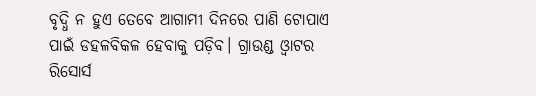ବୃଦ୍ଧି ନ ହୁଏ ତେବେ ଆଗାମୀ ଦିନରେ ପାଣି ଟୋପାଏ ପାଇଁ ଡହଳବିକଳ ହେବାକୁ ପଡ଼ିବ। ଗ୍ରାଉଣ୍ଡ ଓ୍ବାଟର ରିସୋର୍ସ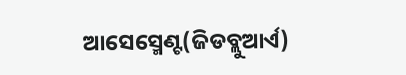ଆସେସ୍ମେଣ୍ଟ(ଜିଡବ୍ଲୁଆର୍ଏ)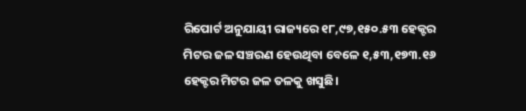ରିପୋର୍ଟ ଅନୁଯାୟୀ ରାଜ୍ୟରେ ୧୮,୯୭,୧୫୦.୫୩ ହେକ୍ଟର ମିଟର ଜଳ ସଞ୍ଚରଣ ହେଉଥିବା ବେଳେ ୧,୫୩,୧୭୩.୧୬ ହେକ୍ଟର ମିଟର ଜଳ ତଳକୁ ଖସୁଛି।